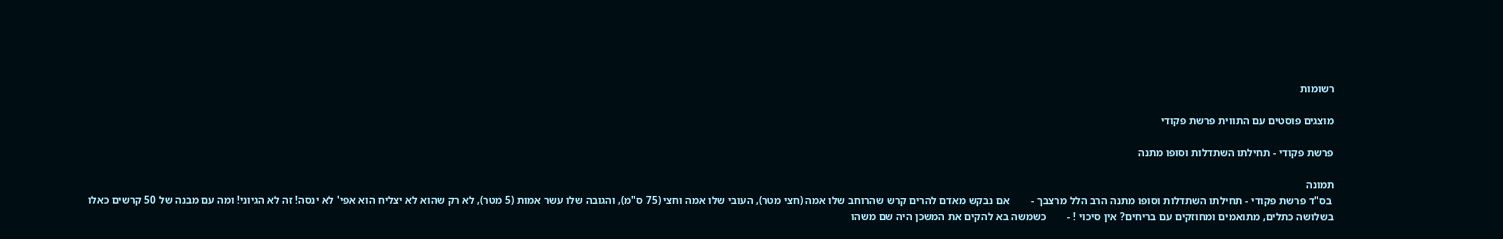רשומות

מוצגים פוסטים עם התווית פרשת פקודי

פרשת פקודי - תחילתו השתדלות וסופו מתנה

תמונה
 בס"ד פרשת פקודי - תחילתו השתדלות וסופו מתנה הרב הלל מרצבך -        אם נבקש מאדם להרים קרש שהרוחב שלו אמה (חצי מטר), העובי שלו אמה וחצי (75 ס"מ), והגובה שלו עשר אמות (5 מטר), לא רק שהוא לא יצליח הוא אפי' לא ינסה! זה לא הגיוני! ומה עם מבנה של 50 קרשים כאלו בשלושה כתלים, מתואמים ומחוזקים עם בריחים? אין סיכוי ! -        כשמשה בא להקים את המשכן היה שם משהו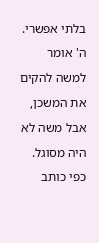בלתי אפשרי. ה' אומר למשה להקים את המשכן, אבל משה לא היה מסוגל. כפי כותב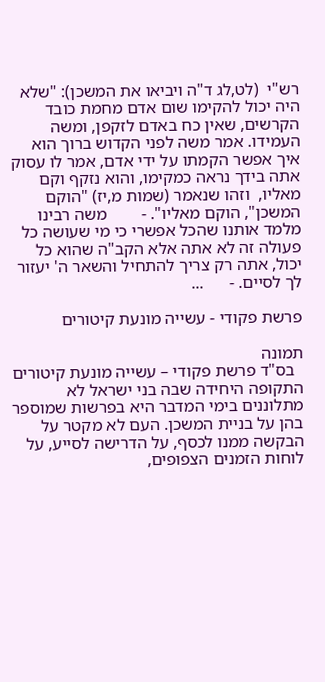רש"י  (לט,לג ד"ה ויביאו את המשכן): "שלא היה יכול להקימו שום אדם מחמת כובד הקרשים, שאין כח באדם לזקפן, ומשה העמידו. אמר משה לפני הקדוש ברוך הוא איך אפשר הקמתו על ידי אדם, אמר לו עסוק אתה בידך נראה כמקימו, והוא נזקף וקם מאליו,  וזהו שנאמר (שמות מ,יז) "הוקם המשכן", הוקם מאליו". -        משה רבינו מלמד אותנו שהכל אפשרי כי מי שעושה כל פעולה זה לא אתה אלא הקב"ה שהוא כל יכול, אתה רק צריך להתחיל והשאר ה' יעזור לך לסיים. -      ...

פרשת פקודי - עשייה מונעת קיטורים

תמונה
  בס"ד פרשת פקודי – עשייה מונעת קיטורים התקופה היחידה שבה בני ישראל לא מתלוננים בימי המדבר היא בפרשות שמוספר בהן על בניית המשכן. העם לא מקטר על הבקשה ממנו לכסף, על הדרישה לסייע, על לוחות הזמנים הצפופים,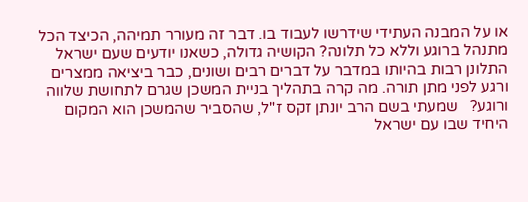או על המבנה העתידי שידרשו לעבוד בו. דבר זה מעורר תמיהה, הכיצד הכל מתנהל ברוגע וללא כל תלונה? הקושיה גדולה, כשאנו יודעים שעם ישראל התלונן רבות בהיותו במדבר על דברים רבים ושונים, כבר ביציאה ממצרים ורגע לפני מתן תורה. מה קרה בתהליך בניית המשכן שגרם לתחושת שלווה ורוגע?   שמעתי בשם הרב יונתן זקס ז"ל, שהסביר שהמשכן הוא המקום היחיד שבו עם ישראל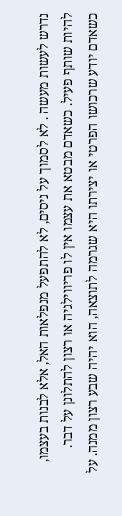נדרש לעשות מעשה . לא לסמוך על ניסים, לא להתפעל מנפלאות האל, אלא לבנות בעצמו, להיות שותף פעיל. כשאדם מבטא את עצמו אין לו פריווילגיה או רצון להתלונן על דבר. כשאדם יודע שרכושו הפרטי או יצירתו היא שגרמה לתוצאה, הוא יהיה שבע רצון ממנה. על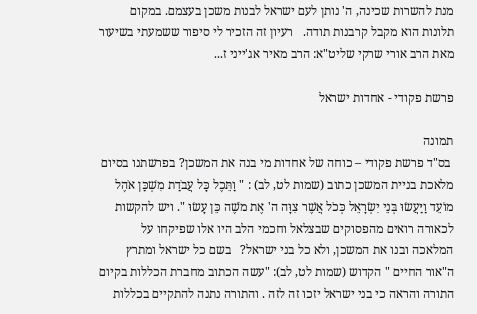מנת להשרות שכינה, ה' נותן לעם ישראל לבנות משכן בעצמם. במקום תלונות הוא מקבל קרבנות תודה.   רעיון זה הזכיר לי סיפור ששמעתי בשיעור מאת הרב אורי שרקי שליט"א: הרב מאיר אג'ייני ז...

פרשת פקודי - אחדות ישראל

תמונה
 בס"ד פרשת פקודי – כוחה של אחדות מי בנה את המשכן? בפרשתנו בסיום מלאכת בניית המשכן כתוב (שמות לט, לב) : " וַתֵּכֶל כָּל עֲבֹדַת מִשְׁכַּן אֹהֶל מוֹעֵד וַיַּעֲשׂוּ בְּנֵי יִשְׂרָאֵל כְּכֹל אֲשֶׁר צִוָּה ה' אֶת מֹשֶׁה כֵּן עָשׂוּ ". ויש להקשות לכאורה רואים מהפסוקים שבצלאל וחכמי הלב היו אלו שפיקחו על המלאכה ובנו את המשכן, ולא כל בני ישראל?   בשם כל ישראל ומתרץ ה"אור החיים " הקדוש (שמות לט, לב): "עשה הכתוב מחברת הכללות בקיום התורה והראה כי בני ישראל יזכו זה לזה . והתורה נתנה להתקיים בכללות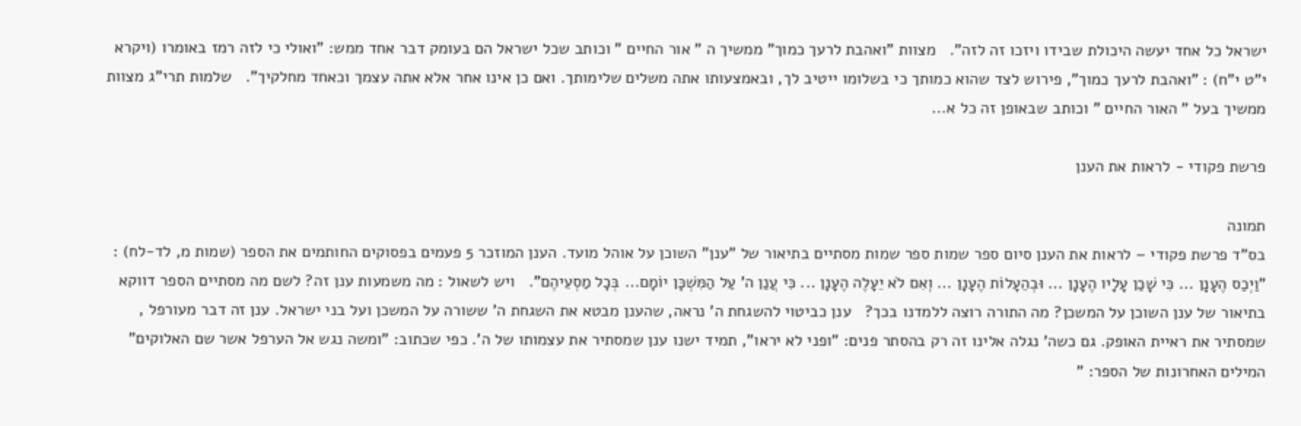ישראל כל אחד יעשה היכולת שבידו ויזכו זה לזה".   מצוות "ואהבת לרעך כמוך" ממשיך ה " אור החיים " וכותב שכל ישראל הם בעומק דבר אחד ממש: "ואולי כי לזה רמז באומרו (ויקרא י"ט י"ח) : "ואהבת לרעך כמוך", פירוש לצד שהוא כמותך כי בשלומו ייטיב לך, ובאמצעותו אתה משלים שלימותך. ואם כן אינו אחר אלא אתה עצמך וכאחד מחלקיך".   שלמות תרי"ג מצוות ממשיך בעל " האור החיים " וכותב שבאופן זה כל א...

פרשת פקודי - לראות את הענן

תמונה
בס"ד פרשת פקודי – לראות את הענן סיום ספר שמות ספר שמות מסתיים בתיאור של "ענן" השוכן על אוהל מועד. הענן המוזכר 5 פעמים בפסוקים החותמים את הספר (שמות מ, לד-לח) : "וַיְכַס הֶעָנָן ... כִּי שָׁכַן עָלָיו הֶעָנָן ... וּבְהֵעָלוֹת הֶעָנָן ... וְאִם לֹא יֵעָלֶה הֶעָנָן ... כִּי עֲנַן ה' עַל הַמִּשְׁכָּן יוֹמָם... בְּכָל מַסְעֵיהֶם".   ויש לשאול : מה משמעות ענן זה? לשם מה מסתיים הספר דווקא בתיאור של ענן השוכן על המשכן? מה התורה רוצה ללמדנו בכך?   ענן כביטוי להשגחת ה' נראה, שהענן מבטא את השגחת ה' ששורה על המשכן ועל בני ישראל. ענן זה דבר מעורפל , שמסתיר את ראיית האופק. גם כשה' נגלה אלינו זה רק בהסתר פנים: "ופני לא יראו", תמיד ישנו ענן שמסתיר את עצמותו של ה'. כפי שכתוב: "ומשה נגש אל הערפל אשר שם האלוקים" המילים האחרונות של הספר: "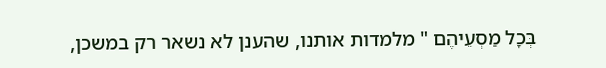בְּכָל מַסְעֵיהֶם " מלמדות אותנו, שהענן לא נשאר רק במשכן,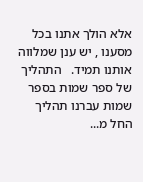אלא הולך אתנו בכל מסענו , יש ענן שמלווה אותנו תמיד.   התהליך של ספר שמות בספר שמות עברנו תהליך החל מ...